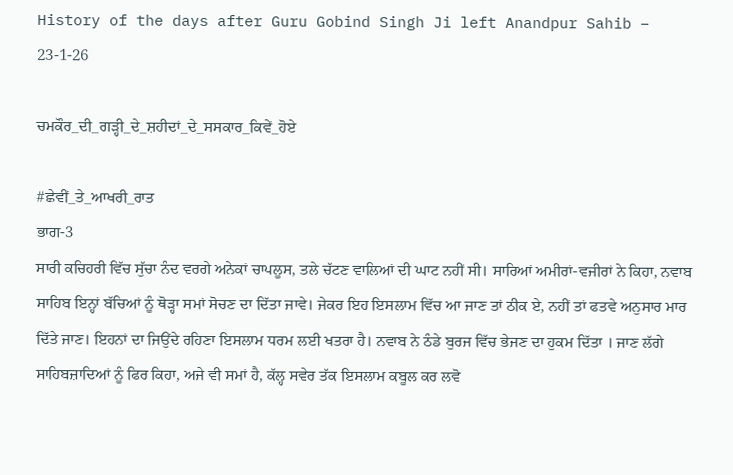History of the days after Guru Gobind Singh Ji left Anandpur Sahib – 23-1-26

ਚਮਕੌਰ_ਦੀ_ਗੜ੍ਹੀ_ਦੇ_ਸ਼ਹੀਦਾਂ_ਦੇ_ਸਸਕਾਰ_ਕਿਵੇਂ_ਹੋਏ

#ਛੇਵੀਂ_ਤੇ_ਆਖਰੀ_ਰਾਤ
ਭਾਗ-3
ਸਾਰੀ ਕਚਿਹਰੀ ਵਿੱਚ ਸੁੱਚਾ ਨੰਦ ਵਰਗੇ ਅਨੇਕਾਂ ਚਾਪਲੂਸ, ਤਲੇ ਚੱਟਣ ਵਾਲਿਆਂ ਦੀ ਘਾਟ ਨਹੀਂ ਸੀ। ਸਾਰਿਆਂ ਅਮੀਰਾਂ-ਵਜੀਰਾਂ ਨੇ ਕਿਹਾ, ਨਵਾਬ ਸਾਹਿਬ ਇਨ੍ਹਾਂ ਬੱਚਿਆਂ ਨੂੰ ਥੋੜ੍ਹਾ ਸਮਾਂ ਸੋਚਣ ਦਾ ਦਿੱਤਾ ਜਾਵੇ। ਜੇਕਰ ਇਹ ਇਸਲਾਮ ਵਿੱਚ ਆ ਜਾਣ ਤਾਂ ਠੀਕ ਏ, ਨਹੀਂ ਤਾਂ ਫਤਵੇ ਅਨੁਸਾਰ ਮਾਰ ਦਿੱਤੇ ਜਾਣ। ਇਹਨਾਂ ਦਾ ਜਿਉਂਦੇ ਰਹਿਣਾ ਇਸਲਾਮ ਧਰਮ ਲਈ ਖਤਰਾ ਹੈ। ਨਵਾਬ ਨੇ ਠੰਡੇ ਬੁਰਜ ਵਿੱਚ ਭੇਜਣ ਦਾ ਹੁਕਮ ਦਿੱਤਾ । ਜਾਣ ਲੱਗੇ ਸਾਹਿਬਜ਼ਾਦਿਆਂ ਨੂੰ ਫਿਰ ਕਿਹਾ, ਅਜੇ ਵੀ ਸਮਾਂ ਹੈ, ਕੱਲ੍ਹ ਸਵੇਰ ਤੱਕ ਇਸਲਾਮ ਕਬੂਲ ਕਰ ਲਵੋ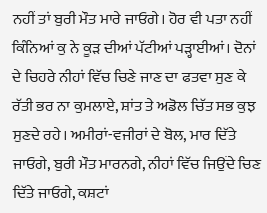ਨਹੀਂ ਤਾਂ ਬੁਰੀ ਮੌਤ ਮਾਰੇ ਜਾਓਗੇ। ਹੋਰ ਵੀ ਪਤਾ ਨਹੀਂ ਕਿੰਨਿਆਂ ਕੁ ਨੇ ਕੂੜ ਦੀਆਂ ਪੱਟੀਆਂ ਪੜ੍ਹਾਈਆਂ। ਦੋਨਾਂ ਦੇ ਚਿਹਰੇ ਨੀਹਾਂ ਵਿੱਚ ਚਿਣੇ ਜਾਣ ਦਾ ਫਤਵਾ ਸੁਣ ਕੇ ਰੱਤੀ ਭਰ ਨਾ ਕੁਮਲਾਏ, ਸ਼ਾਂਤ ਤੇ ਅਡੋਲ ਚਿੱਤ ਸਭ ਕੁਝ ਸੁਣਦੇ ਰਹੇ। ਅਮੀਰਾਂ-ਵਜੀਰਾਂ ਦੇ ਬੋਲ, ਮਾਰ ਦਿੱਤੇ ਜਾਓਗੇ, ਬੁਰੀ ਮੌਤ ਮਾਰਨਗੇ, ਨੀਹਾਂ ਵਿੱਚ ਜਿਉਂਦੇ ਚਿਣ ਦਿੱਤੇ ਜਾਓਗੇ, ਕਸ਼ਟਾਂ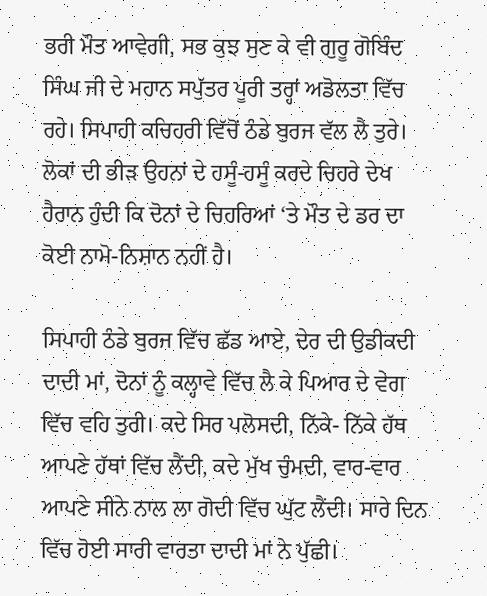ਭਰੀ ਮੌਤ ਆਵੇਗੀ, ਸਭ ਕੁਝ ਸੁਣ ਕੇ ਵੀ ਗੁਰੂ ਗੋਬਿੰਦ ਸਿੰਘ ਜੀ ਦੇ ਮਹਾਨ ਸਪੁੱਤਰ ਪੂਰੀ ਤਰ੍ਹਾਂ ਅਡੋਲਤਾ ਵਿੱਚ ਰਹੇ। ਸਿਪਾਹੀ ਕਚਿਹਰੀ ਵਿੱਚੋਂ ਠੰਡੇ ਬੁਰਜ ਵੱਲ ਲੈ ਤੁਰੇ। ਲੋਕਾਂ ਦੀ ਭੀੜ ਉਹਨਾਂ ਦੇ ਹਸੂੰ-ਹਸੂੰ ਕਰਦੇ ਚਿਹਰੇ ਦੇਖ ਹੈਰਾਨ ਹੁੰਦੀ ਕਿ ਦੋਨਾਂ ਦੇ ਚਿਹਰਿਆਂ ‘ਤੇ ਮੌਤ ਦੇ ਡਰ ਦਾ ਕੋਈ ਨਾਮੋ-ਨਿਸ਼ਾਨ ਨਹੀਂ ਹੈ।

ਸਿਪਾਹੀ ਠੰਡੇ ਬੁਰਜ ਵਿੱਚ ਛੱਡ ਆਏ, ਦੇਰ ਦੀ ਉਡੀਕਦੀ ਦਾਦੀ ਮਾਂ, ਦੋਨਾਂ ਨੂੰ ਕਲ੍ਹਾਵੇ ਵਿੱਚ ਲੈ ਕੇ ਪਿਆਰ ਦੇ ਵੇਗ ਵਿੱਚ ਵਹਿ ਤੁਰੀ। ਕਦੇ ਸਿਰ ਪਲੋਸਦੀ, ਨਿੱਕੇ- ਨਿੱਕੇ ਹੱਥ ਆਪਣੇ ਹੱਥਾਂ ਵਿੱਚ ਲੈਂਦੀ, ਕਦੇ ਮੁੱਖ ਚੁੰਮਦੀ, ਵਾਰ-ਵਾਰ ਆਪਣੇ ਸੀਨੇ ਨਾਲ ਲਾ ਗੋਦੀ ਵਿੱਚ ਘੁੱਟ ਲੈਂਦੀ। ਸਾਰੇ ਦਿਨ ਵਿੱਚ ਹੋਈ ਸਾਰੀ ਵਾਰਤਾ ਦਾਦੀ ਮਾਂ ਨੇ ਪੁੱਛੀ।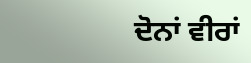ਦੋਨਾਂ ਵੀਰਾਂ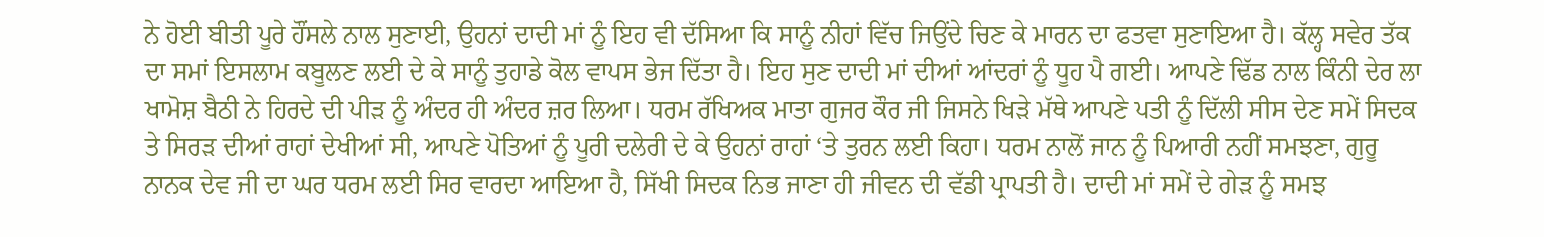ਨੇ ਹੋਈ ਬੀਤੀ ਪੂਰੇ ਹੌਂਸਲੇ ਨਾਲ ਸੁਣਾਈ, ਉਹਨਾਂ ਦਾਦੀ ਮਾਂ ਨੂੰ ਇਹ ਵੀ ਦੱਸਿਆ ਕਿ ਸਾਨੂੰ ਨੀਹਾਂ ਵਿੱਚ ਜਿਉਂਦੇ ਚਿਣ ਕੇ ਮਾਰਨ ਦਾ ਫਤਵਾ ਸੁਣਾਇਆ ਹੈ। ਕੱਲ੍ਹ ਸਵੇਰ ਤੱਕ ਦਾ ਸਮਾਂ ਇਸਲਾਮ ਕਬੂਲਣ ਲਈ ਦੇ ਕੇ ਸਾਨੂੰ ਤੁਹਾਡੇ ਕੋਲ ਵਾਪਸ ਭੇਜ ਦਿੱਤਾ ਹੈ। ਇਹ ਸੁਣ ਦਾਦੀ ਮਾਂ ਦੀਆਂ ਆਂਦਰਾਂ ਨੂੰ ਧੂਹ ਪੈ ਗਈ। ਆਪਣੇ ਢਿੱਡ ਨਾਲ ਕਿੰਨੀ ਦੇਰ ਲਾ ਖਾਮੋਸ਼ ਬੈਠੀ ਨੇ ਹਿਰਦੇ ਦੀ ਪੀੜ ਨੂੰ ਅੰਦਰ ਹੀ ਅੰਦਰ ਜ਼ਰ ਲਿਆ। ਧਰਮ ਰੱਖਿਅਕ ਮਾਤਾ ਗੁਜਰ ਕੌਰ ਜੀ ਜਿਸਨੇ ਖਿੜੇ ਮੱਥੇ ਆਪਣੇ ਪਤੀ ਨੂੰ ਦਿੱਲੀ ਸੀਸ ਦੇਣ ਸਮੇਂ ਸਿਦਕ ਤੇ ਸਿਰੜ ਦੀਆਂ ਰਾਹਾਂ ਦੇਖੀਆਂ ਸੀ, ਆਪਣੇ ਪੋਤਿਆਂ ਨੂੰ ਪੂਰੀ ਦਲੇਰੀ ਦੇ ਕੇ ਉਹਨਾਂ ਰਾਹਾਂ ‘ਤੇ ਤੁਰਨ ਲਈ ਕਿਹਾ। ਧਰਮ ਨਾਲੋਂ ਜਾਨ ਨੂੰ ਪਿਆਰੀ ਨਹੀਂ ਸਮਝਣਾ, ਗੁਰੂ ਨਾਨਕ ਦੇਵ ਜੀ ਦਾ ਘਰ ਧਰਮ ਲਈ ਸਿਰ ਵਾਰਦਾ ਆਇਆ ਹੈ, ਸਿੱਖੀ ਸਿਦਕ ਨਿਭ ਜਾਣਾ ਹੀ ਜੀਵਨ ਦੀ ਵੱਡੀ ਪ੍ਰਾਪਤੀ ਹੈ। ਦਾਦੀ ਮਾਂ ਸਮੇਂ ਦੇ ਗੇੜ ਨੂੰ ਸਮਝ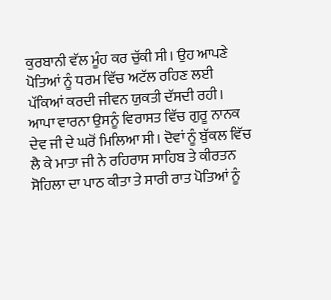ਕੁਰਬਾਨੀ ਵੱਲ ਮੂੰਹ ਕਰ ਚੁੱਕੀ ਸੀ। ਉਹ ਆਪਣੇ ਪੋਤਿਆਂ ਨੂੰ ਧਰਮ ਵਿੱਚ ਅਟੱਲ ਰਹਿਣ ਲਈ ਪੱਕਿਆਂ ਕਰਦੀ ਜੀਵਨ ਯੁਕਤੀ ਦੱਸਦੀ ਰਹੀ। ਆਪਾ ਵਾਰਨਾ ਉਸਨੂੰ ਵਿਰਾਸਤ ਵਿੱਚ ਗੁਰੂ ਨਾਨਕ ਦੇਵ ਜੀ ਦੇ ਘਰੋਂ ਮਿਲਿਆ ਸੀ। ਦੋਵਾਂ ਨੂੰ ਬੁੱਕਲ ਵਿੱਚ ਲੈ ਕੇ ਮਾਤਾ ਜੀ ਨੇ ਰਹਿਰਾਸ ਸਾਹਿਬ ਤੇ ਕੀਰਤਨ ਸੋਹਿਲਾ ਦਾ ਪਾਠ ਕੀਤਾ ਤੇ ਸਾਰੀ ਰਾਤ ਪੋਤਿਆਂ ਨੂੰ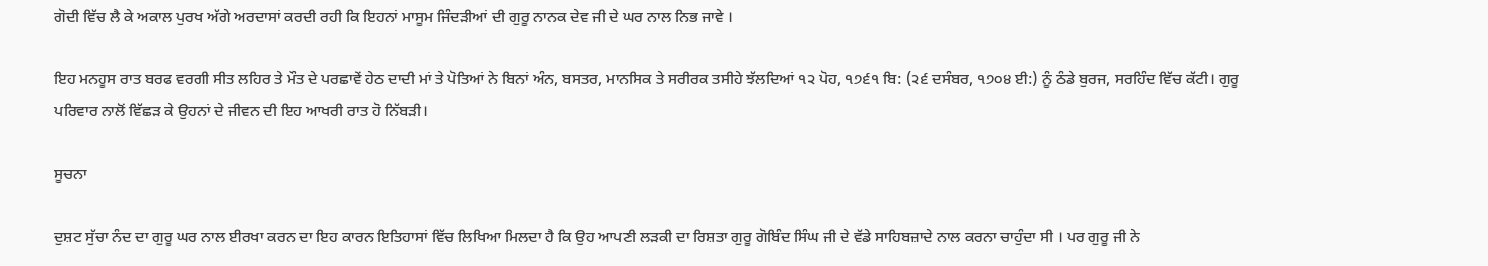ਗੋਦੀ ਵਿੱਚ ਲੈ ਕੇ ਅਕਾਲ ਪੁਰਖ ਅੱਗੇ ਅਰਦਾਸਾਂ ਕਰਦੀ ਰਹੀ ਕਿ ਇਹਨਾਂ ਮਾਸੂਮ ਜਿੰਦੜੀਆਂ ਦੀ ਗੁਰੂ ਨਾਨਕ ਦੇਵ ਜੀ ਦੇ ਘਰ ਨਾਲ ਨਿਭ ਜਾਵੇ ।

ਇਹ ਮਨਹੂਸ ਰਾਤ ਬਰਫ ਵਰਗੀ ਸੀਤ ਲਹਿਰ ਤੇ ਮੌਤ ਦੇ ਪਰਛਾਵੇਂ ਹੇਠ ਦਾਦੀ ਮਾਂ ਤੇ ਪੋਤਿਆਂ ਨੇ ਬਿਨਾਂ ਅੰਨ, ਬਸਤਰ, ਮਾਨਸਿਕ ਤੇ ਸਰੀਰਕ ਤਸੀਹੇ ਝੱਲਦਿਆਂ ੧੨ ਪੋਹ, ੧੭੬੧ ਬਿ: (੨੬ ਦਸੰਬਰ, ੧੭੦੪ ਈ:) ਨੂੰ ਠੰਡੇ ਬੁਰਜ, ਸਰਹਿੰਦ ਵਿੱਚ ਕੱਟੀ। ਗੁਰੂ ਪਰਿਵਾਰ ਨਾਲੋਂ ਵਿੱਛੜ ਕੇ ਉਹਨਾਂ ਦੇ ਜੀਵਨ ਦੀ ਇਹ ਆਖਰੀ ਰਾਤ ਹੋ ਨਿੱਬੜੀ।

ਸੂਚਨਾ

ਦੁਸ਼ਟ ਸੁੱਚਾ ਨੰਦ ਦਾ ਗੁਰੂ ਘਰ ਨਾਲ ਈਰਖਾ ਕਰਨ ਦਾ ਇਹ ਕਾਰਨ ਇਤਿਹਾਸਾਂ ਵਿੱਚ ਲਿਖਿਆ ਮਿਲਦਾ ਹੈ ਕਿ ਉਹ ਆਪਣੀ ਲੜਕੀ ਦਾ ਰਿਸ਼ਤਾ ਗੁਰੂ ਗੋਬਿੰਦ ਸਿੰਘ ਜੀ ਦੇ ਵੱਡੇ ਸਾਹਿਬਜ਼ਾਦੇ ਨਾਲ ਕਰਨਾ ਚਾਹੁੰਦਾ ਸੀ । ਪਰ ਗੁਰੂ ਜੀ ਨੇ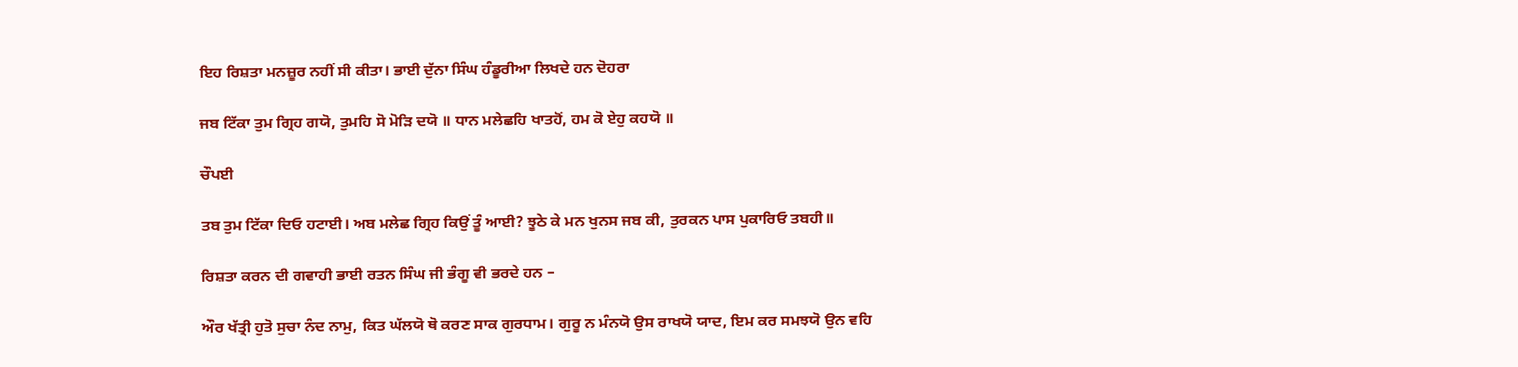ਇਹ ਰਿਸ਼ਤਾ ਮਨਜ਼ੂਰ ਨਹੀਂ ਸੀ ਕੀਤਾ। ਭਾਈ ਦੁੱਨਾ ਸਿੰਘ ਹੰਡੂਰੀਆ ਲਿਖਦੇ ਹਨ ਦੋਹਰਾ

ਜਬ ਟਿੱਕਾ ਤੁਮ ਗ੍ਰਿਹ ਗਯੋ, ਤੁਮਹਿ ਸੋ ਮੋੜਿ ਦਯੋ ॥ ਧਾਨ ਮਲੇਛਹਿ ਖਾਤਹੋਂ, ਹਮ ਕੋ ਏਹੁ ਕਹਯੋ ॥

ਚੌਪਈ

ਤਬ ਤੁਮ ਟਿੱਕਾ ਦਿਓ ਹਟਾਈ। ਅਬ ਮਲੇਛ ਗ੍ਰਿਹ ਕਿਉਂ ਤੂੰ ਆਈ? ਝੂਠੇ ਕੇ ਮਨ ਖੁਨਸ ਜਬ ਕੀ, ਤੁਰਕਨ ਪਾਸ ਪੁਕਾਰਿਓ ਤਬਹੀ॥

ਰਿਸ਼ਤਾ ਕਰਨ ਦੀ ਗਵਾਹੀ ਭਾਈ ਰਤਨ ਸਿੰਘ ਜੀ ਭੰਗੂ ਵੀ ਭਰਦੇ ਹਨ –

ਔਰ ਖੱਤ੍ਰੀ ਹੁਤੋ ਸੁਚਾ ਨੰਦ ਨਾਮੁ, ਕਿਤ ਘੱਲਯੋ ਥੋ ਕਰਣ ਸਾਕ ਗੁਰਧਾਮ। ਗੁਰੂ ਨ ਮੰਨਯੋ ਉਸ ਰਾਖਯੋ ਯਾਦ, ਇਮ ਕਰ ਸਮਝਯੋ ਉਨ ਵਹਿ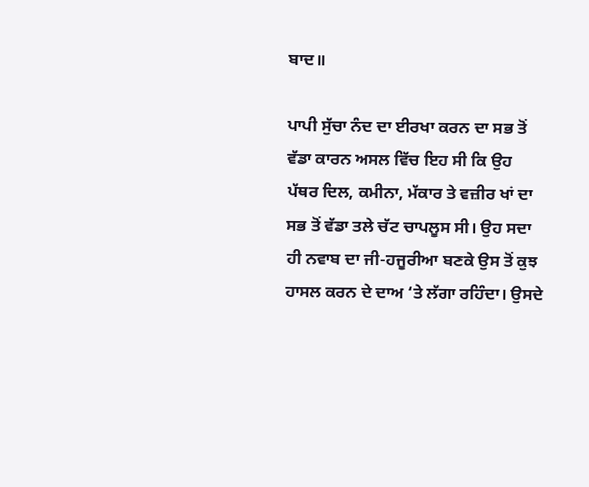ਬਾਦ॥

ਪਾਪੀ ਸੁੱਚਾ ਨੰਦ ਦਾ ਈਰਖਾ ਕਰਨ ਦਾ ਸਭ ਤੋਂ ਵੱਡਾ ਕਾਰਨ ਅਸਲ ਵਿੱਚ ਇਹ ਸੀ ਕਿ ਉਹ ਪੱਥਰ ਦਿਲ, ਕਮੀਨਾ, ਮੱਕਾਰ ਤੇ ਵਜ਼ੀਰ ਖਾਂ ਦਾ ਸਭ ਤੋਂ ਵੱਡਾ ਤਲੇ ਚੱਟ ਚਾਪਲੂਸ ਸੀ। ਉਹ ਸਦਾ ਹੀ ਨਵਾਬ ਦਾ ਜੀ-ਹਜੂਰੀਆ ਬਣਕੇ ਉਸ ਤੋਂ ਕੁਝ ਹਾਸਲ ਕਰਨ ਦੇ ਦਾਅ ‘ਤੇ ਲੱਗਾ ਰਹਿੰਦਾ। ਉਸਦੇ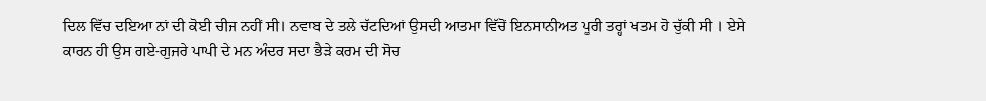ਦਿਲ ਵਿੱਚ ਦਇਆ ਨਾਂ ਦੀ ਕੋਈ ਚੀਜ ਨਹੀਂ ਸੀ। ਨਵਾਬ ਦੇ ਤਲੇ ਚੱਟਦਿਆਂ ਉਸਦੀ ਆਤਮਾ ਵਿੱਚੋਂ ਇਨਸਾਨੀਅਤ ਪੂਰੀ ਤਰ੍ਹਾਂ ਖਤਮ ਹੋ ਚੁੱਕੀ ਸੀ । ਏਸੇ ਕਾਰਨ ਹੀ ਉਸ ਗਏ-ਗੁਜਰੇ ਪਾਪੀ ਦੇ ਮਨ ਅੰਦਰ ਸਦਾ ਭੈੜੇ ਕਰਮ ਦੀ ਸੋਚ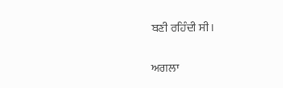ਬਣੀ ਰਹਿੰਦੀ ਸੀ।

ਅਗਲਾ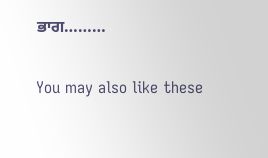ਭਾਗ………

You may also like these